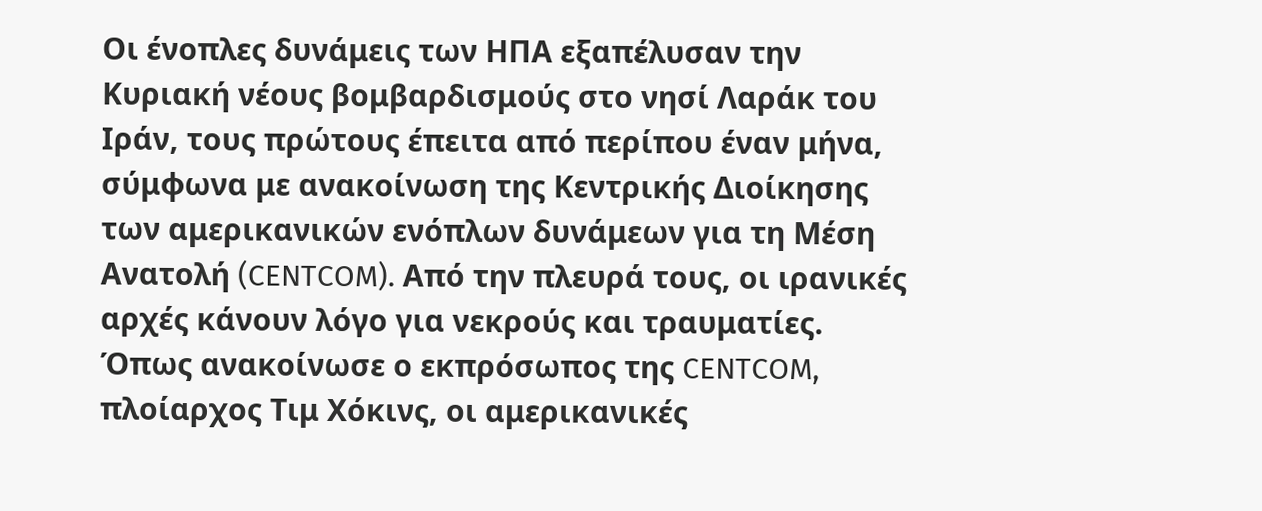Οι ένοπλες δυνάμεις των ΗΠΑ εξαπέλυσαν την Κυριακή νέους βομβαρδισμούς στο νησί Λαράκ του Ιράν, τους πρώτους έπειτα από περίπου έναν μήνα, σύμφωνα με ανακοίνωση της Κεντρικής Διοίκησης των αμερικανικών ενόπλων δυνάμεων για τη Μέση Ανατολή (CENTCOM). Από την πλευρά τους, οι ιρανικές αρχές κάνουν λόγο για νεκρούς και τραυματίες.
Όπως ανακοίνωσε ο εκπρόσωπος της CENTCOM, πλοίαρχος Τιμ Χόκινς, οι αμερικανικές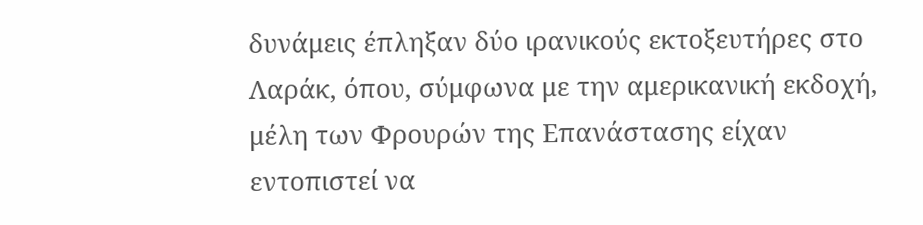δυνάμεις έπληξαν δύο ιρανικούς εκτοξευτήρες στο Λαράκ, όπου, σύμφωνα με την αμερικανική εκδοχή, μέλη των Φρουρών της Επανάστασης είχαν εντοπιστεί να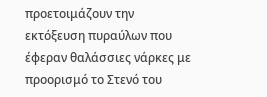προετοιμάζουν την εκτόξευση πυραύλων που έφεραν θαλάσσιες νάρκες με προορισμό το Στενό του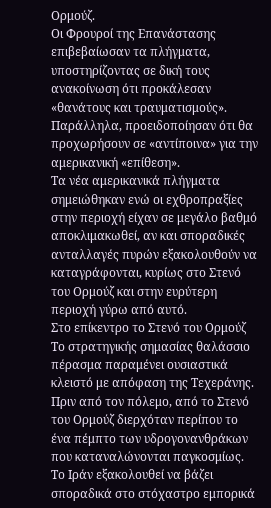Ορμούζ.
Οι Φρουροί της Επανάστασης επιβεβαίωσαν τα πλήγματα, υποστηρίζοντας σε δική τους ανακοίνωση ότι προκάλεσαν «θανάτους και τραυματισμούς». Παράλληλα, προειδοποίησαν ότι θα προχωρήσουν σε «αντίποινα» για την αμερικανική «επίθεση».
Τα νέα αμερικανικά πλήγματα σημειώθηκαν ενώ οι εχθροπραξίες στην περιοχή είχαν σε μεγάλο βαθμό αποκλιμακωθεί, αν και σποραδικές ανταλλαγές πυρών εξακολουθούν να καταγράφονται, κυρίως στο Στενό του Ορμούζ και στην ευρύτερη περιοχή γύρω από αυτό.
Στο επίκεντρο το Στενό του Ορμούζ
Το στρατηγικής σημασίας θαλάσσιο πέρασμα παραμένει ουσιαστικά κλειστό με απόφαση της Τεχεράνης. Πριν από τον πόλεμο, από το Στενό του Ορμούζ διερχόταν περίπου το ένα πέμπτο των υδρογονανθράκων που καταναλώνονται παγκοσμίως.
Το Ιράν εξακολουθεί να βάζει σποραδικά στο στόχαστρο εμπορικά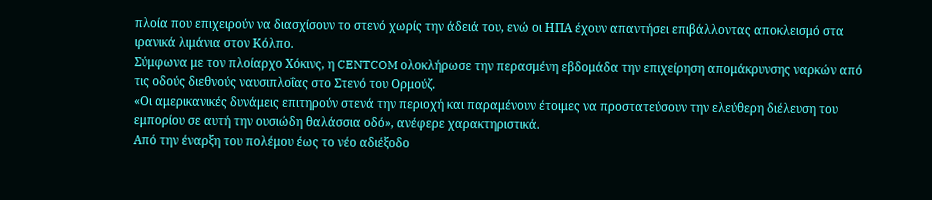πλοία που επιχειρούν να διασχίσουν το στενό χωρίς την άδειά του, ενώ οι ΗΠΑ έχουν απαντήσει επιβάλλοντας αποκλεισμό στα ιρανικά λιμάνια στον Κόλπο.
Σύμφωνα με τον πλοίαρχο Χόκινς, η CENTCOM ολοκλήρωσε την περασμένη εβδομάδα την επιχείρηση απομάκρυνσης ναρκών από τις οδούς διεθνούς ναυσιπλοΐας στο Στενό του Ορμούζ.
«Οι αμερικανικές δυνάμεις επιτηρούν στενά την περιοχή και παραμένουν έτοιμες να προστατεύσουν την ελεύθερη διέλευση του εμπορίου σε αυτή την ουσιώδη θαλάσσια οδό», ανέφερε χαρακτηριστικά.
Από την έναρξη του πολέμου έως το νέο αδιέξοδο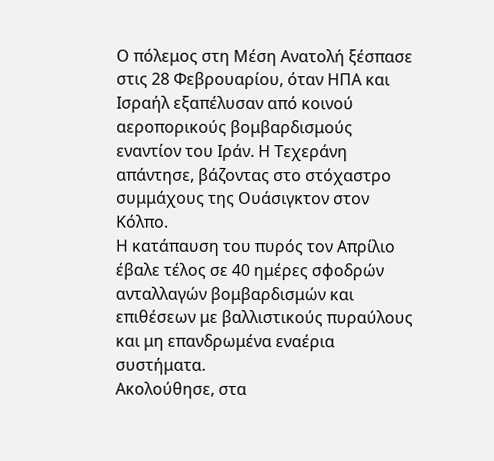Ο πόλεμος στη Μέση Ανατολή ξέσπασε στις 28 Φεβρουαρίου, όταν ΗΠΑ και Ισραήλ εξαπέλυσαν από κοινού αεροπορικούς βομβαρδισμούς εναντίον του Ιράν. Η Τεχεράνη απάντησε, βάζοντας στο στόχαστρο συμμάχους της Ουάσιγκτον στον Κόλπο.
Η κατάπαυση του πυρός τον Απρίλιο έβαλε τέλος σε 40 ημέρες σφοδρών ανταλλαγών βομβαρδισμών και επιθέσεων με βαλλιστικούς πυραύλους και μη επανδρωμένα εναέρια συστήματα.
Ακολούθησε, στα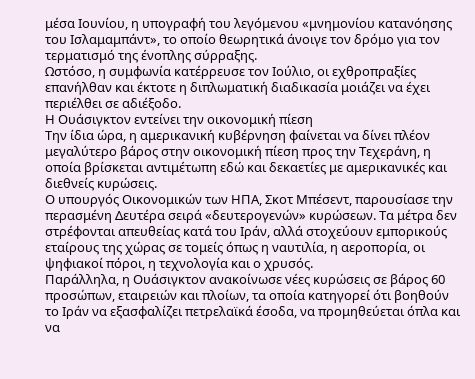μέσα Ιουνίου, η υπογραφή του λεγόμενου «μνημονίου κατανόησης του Ισλαμαμπάντ», το οποίο θεωρητικά άνοιγε τον δρόμο για τον τερματισμό της ένοπλης σύρραξης.
Ωστόσο, η συμφωνία κατέρρευσε τον Ιούλιο, οι εχθροπραξίες επανήλθαν και έκτοτε η διπλωματική διαδικασία μοιάζει να έχει περιέλθει σε αδιέξοδο.
Η Ουάσιγκτον εντείνει την οικονομική πίεση
Την ίδια ώρα, η αμερικανική κυβέρνηση φαίνεται να δίνει πλέον μεγαλύτερο βάρος στην οικονομική πίεση προς την Τεχεράνη, η οποία βρίσκεται αντιμέτωπη εδώ και δεκαετίες με αμερικανικές και διεθνείς κυρώσεις.
Ο υπουργός Οικονομικών των ΗΠΑ, Σκοτ Μπέσεντ, παρουσίασε την περασμένη Δευτέρα σειρά «δευτερογενών» κυρώσεων. Τα μέτρα δεν στρέφονται απευθείας κατά του Ιράν, αλλά στοχεύουν εμπορικούς εταίρους της χώρας σε τομείς όπως η ναυτιλία, η αεροπορία, οι ψηφιακοί πόροι, η τεχνολογία και ο χρυσός.
Παράλληλα, η Ουάσιγκτον ανακοίνωσε νέες κυρώσεις σε βάρος 60 προσώπων, εταιρειών και πλοίων, τα οποία κατηγορεί ότι βοηθούν το Ιράν να εξασφαλίζει πετρελαϊκά έσοδα, να προμηθεύεται όπλα και να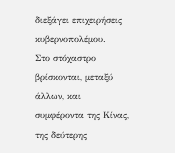διεξάγει επιχειρήσεις κυβερνοπολέμου.
Στο στόχαστρο βρίσκονται, μεταξύ άλλων, και συμφέροντα της Κίνας, της δεύτερης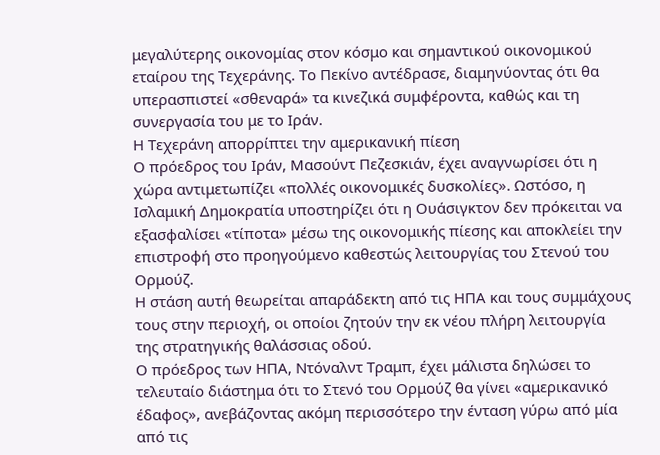μεγαλύτερης οικονομίας στον κόσμο και σημαντικού οικονομικού εταίρου της Τεχεράνης. Το Πεκίνο αντέδρασε, διαμηνύοντας ότι θα υπερασπιστεί «σθεναρά» τα κινεζικά συμφέροντα, καθώς και τη συνεργασία του με το Ιράν.
Η Τεχεράνη απορρίπτει την αμερικανική πίεση
Ο πρόεδρος του Ιράν, Μασούντ Πεζεσκιάν, έχει αναγνωρίσει ότι η χώρα αντιμετωπίζει «πολλές οικονομικές δυσκολίες». Ωστόσο, η Ισλαμική Δημοκρατία υποστηρίζει ότι η Ουάσιγκτον δεν πρόκειται να εξασφαλίσει «τίποτα» μέσω της οικονομικής πίεσης και αποκλείει την επιστροφή στο προηγούμενο καθεστώς λειτουργίας του Στενού του Ορμούζ.
Η στάση αυτή θεωρείται απαράδεκτη από τις ΗΠΑ και τους συμμάχους τους στην περιοχή, οι οποίοι ζητούν την εκ νέου πλήρη λειτουργία της στρατηγικής θαλάσσιας οδού.
Ο πρόεδρος των ΗΠΑ, Ντόναλντ Τραμπ, έχει μάλιστα δηλώσει το τελευταίο διάστημα ότι το Στενό του Ορμούζ θα γίνει «αμερικανικό έδαφος», ανεβάζοντας ακόμη περισσότερο την ένταση γύρω από μία από τις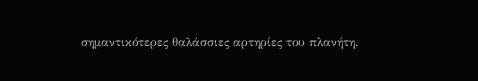σημαντικότερες θαλάσσιες αρτηρίες του πλανήτη.